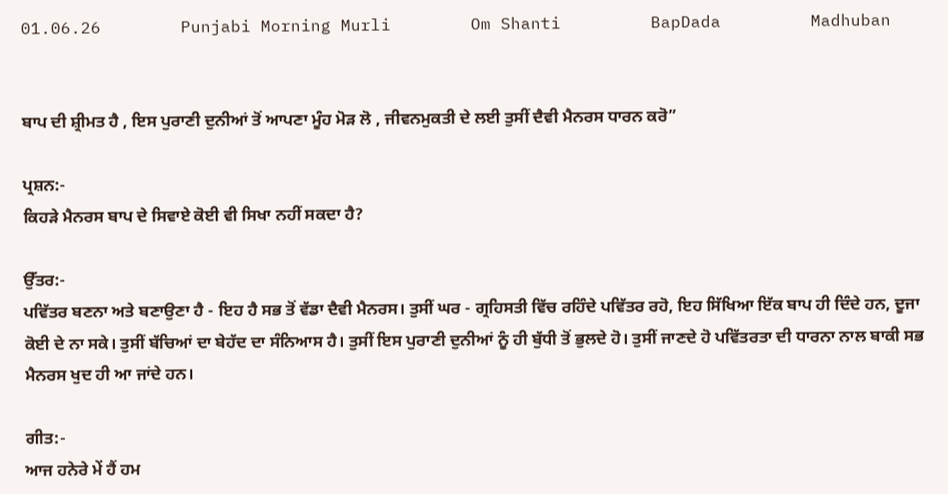01.06.26        Punjabi Morning Murli        Om Shanti         BapDada         Madhuban


ਬਾਪ ਦੀ ਸ਼੍ਰੀਮਤ ਹੈ , ਇਸ ਪੁਰਾਣੀ ਦੁਨੀਆਂ ਤੋਂ ਆਪਣਾ ਮੂੰਹ ਮੋੜ ਲੋ , ਜੀਵਨਮੁਕਤੀ ਦੇ ਲਈ ਤੁਸੀਂ ਦੈਵੀ ਮੈਨਰਸ ਧਾਰਨ ਕਰੋ”

ਪ੍ਰਸ਼ਨ:-
ਕਿਹੜੇ ਮੈਨਰਸ ਬਾਪ ਦੇ ਸਿਵਾਏ ਕੋਈ ਵੀ ਸਿਖਾ ਨਹੀਂ ਸਕਦਾ ਹੈ?

ਉੱਤਰ:-
ਪਵਿੱਤਰ ਬਣਨਾ ਅਤੇ ਬਣਾਉਣਾ ਹੈ - ਇਹ ਹੈ ਸਭ ਤੋਂ ਵੱਡਾ ਦੈਵੀ ਮੈਨਰਸ। ਤੁਸੀਂ ਘਰ - ਗ੍ਰਹਿਸਤੀ ਵਿੱਚ ਰਹਿੰਦੇ ਪਵਿੱਤਰ ਰਹੋ, ਇਹ ਸਿੱਖਿਆ ਇੱਕ ਬਾਪ ਹੀ ਦਿੰਦੇ ਹਨ, ਦੂਜਾ ਕੋਈ ਦੇ ਨਾ ਸਕੇ। ਤੁਸੀਂ ਬੱਚਿਆਂ ਦਾ ਬੇਹੱਦ ਦਾ ਸੰਨਿਆਸ ਹੈ। ਤੁਸੀਂ ਇਸ ਪੁਰਾਣੀ ਦੁਨੀਆਂ ਨੂੰ ਹੀ ਬੁੱਧੀ ਤੋਂ ਭੁਲਦੇ ਹੋ। ਤੁਸੀਂ ਜਾਣਦੇ ਹੋ ਪਵਿੱਤਰਤਾ ਦੀ ਧਾਰਨਾ ਨਾਲ ਬਾਕੀ ਸਭ ਮੈਨਰਸ ਖੁਦ ਹੀ ਆ ਜਾਂਦੇ ਹਨ।

ਗੀਤ:-
ਆਜ ਹਨੇਰੇ ਮੇਂ ਹੈਂ ਹਮ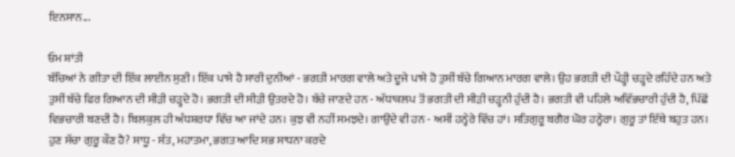ਇਨਸਾਨ...

ਓਮ ਸ਼ਾਂਤੀ
ਬੱਚਿਆਂ ਨੇ ਗੀਤਾ ਦੀ ਇੱਕ ਲਾਈਨ ਸੁਣੀ। ਇੱਕ ਪਾਸੇ ਹੈ ਸਾਰੀ ਦੁਨੀਆਂ - ਭਗਤੀ ਮਾਰਗ ਵਾਲੇ ਅਤੇ ਦੂਜੇ ਪਾਸੇ ਹੋ ਤੁਸੀਂ ਬੱਚੇ ਗਿਆਨ ਮਾਰਗ ਵਾਲੇ। ਉਹ ਭਗਤੀ ਦੀ ਪੌੜ੍ਹੀ ਚੜ੍ਹਦੇ ਰਹਿੰਦੇ ਹਨ ਅਤੇ ਤੁਸੀਂ ਬੱਚੇ ਫਿਰ ਗਿਆਨ ਦੀ ਸੀੜੀ ਚੜ੍ਹਦੇ ਹੋ। ਭਗਤੀ ਦੀ ਸੀੜੀ ਉਤਰਦੇ ਹੋ। ਬੱਚੇ ਜਾਣਦੇ ਹਨ - ਅੱਧਾਕਲਪ ਤੋਂ ਭਗਤੀ ਦੀ ਸੀੜੀ ਚੜ੍ਹਨੀ ਹੁੰਦੀ ਹੈ। ਭਗਤੀ ਵੀ ਪਹਿਲੇ ਅਵਿੱਭਚਾਰੀ ਹੁੰਦੀ ਹੈ, ਪਿੱਛੋਂ ਵਿਭਚਾਰੀ ਬਣਦੀ ਹੈ। ਬਿਲਕੁਲ ਹੀ ਅੰਧਸ਼ਰਧਾ ਵਿੱਚ ਆ ਜਾਂਦੇ ਹਨ। ਕੁਝ ਵੀ ਨਹੀਂ ਸਮਝਦੇ। ਗਾਉਂਦੇ ਵੀ ਹਨ - ਅਸੀਂ ਹਨ੍ਹੇਰੇ ਵਿੱਚ ਹਾਂ। ਸਤਿਗੁਰੂ ਬਗੈਰ ਘੋਰ ਹਨ੍ਹੇਰਾ। ਗੁਰੂ ਤਾਂ ਇੱਥੇ ਬਹੁਤ ਹਨ। ਹੁਣ ਸੱਚਾ ਗੁਰੂ ਕੌਣ ਹੈ? ਸਾਧੂ - ਸੰਤ, ਮਹਾਤਮਾ, ਭਗਤ ਆਦਿ ਸਭ ਸਾਧਨਾ ਕਰਦੇ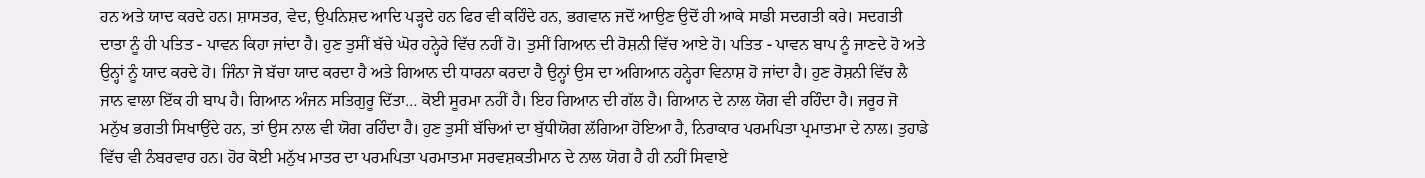ਹਨ ਅਤੇ ਯਾਦ ਕਰਦੇ ਹਨ। ਸ਼ਾਸਤਰ, ਵੇਦ, ਉਪਨਿਸ਼ਦ ਆਦਿ ਪੜ੍ਹਦੇ ਹਨ ਫਿਰ ਵੀ ਕਹਿੰਦੇ ਹਨ, ਭਗਵਾਨ ਜਦੋਂ ਆਉਣ ਉਦੋਂ ਹੀ ਆਕੇ ਸਾਡੀ ਸਦਗਤੀ ਕਰੇ। ਸਦਗਤੀ ਦਾਤਾ ਨੂੰ ਹੀ ਪਤਿਤ - ਪਾਵਨ ਕਿਹਾ ਜਾਂਦਾ ਹੈ। ਹੁਣ ਤੁਸੀਂ ਬੱਚੇ ਘੋਰ ਹਨ੍ਹੇਰੇ ਵਿੱਚ ਨਹੀਂ ਹੋ। ਤੁਸੀਂ ਗਿਆਨ ਦੀ ਰੋਸ਼ਨੀ ਵਿੱਚ ਆਏ ਹੋ। ਪਤਿਤ - ਪਾਵਨ ਬਾਪ ਨੂੰ ਜਾਣਦੇ ਹੋ ਅਤੇ ਉਨ੍ਹਾਂ ਨੂੰ ਯਾਦ ਕਰਦੇ ਹੋ। ਜਿੰਨਾ ਜੋ ਬੱਚਾ ਯਾਦ ਕਰਦਾ ਹੈ ਅਤੇ ਗਿਆਨ ਦੀ ਧਾਰਨਾ ਕਰਦਾ ਹੈ ਉਨ੍ਹਾਂ ਉਸ ਦਾ ਅਗਿਆਨ ਹਨ੍ਹੇਰਾ ਵਿਨਾਸ਼ ਹੋ ਜਾਂਦਾ ਹੈ। ਹੁਣ ਰੋਸ਼ਨੀ ਵਿੱਚ ਲੈ ਜਾਨ ਵਾਲਾ ਇੱਕ ਹੀ ਬਾਪ ਹੈ। ਗਿਆਨ ਅੰਜਨ ਸਤਿਗੁਰੂ ਦਿੱਤਾ… ਕੋਈ ਸੂਰਮਾ ਨਹੀਂ ਹੈ। ਇਹ ਗਿਆਨ ਦੀ ਗੱਲ ਹੈ। ਗਿਆਨ ਦੇ ਨਾਲ ਯੋਗ ਵੀ ਰਹਿੰਦਾ ਹੈ। ਜਰੂਰ ਜੋ ਮਨੁੱਖ ਭਗਤੀ ਸਿਖਾਉਂਦੇ ਹਨ, ਤਾਂ ਉਸ ਨਾਲ ਵੀ ਯੋਗ ਰਹਿੰਦਾ ਹੈ। ਹੁਣ ਤੁਸੀਂ ਬੱਚਿਆਂ ਦਾ ਬੁੱਧੀਯੋਗ ਲੱਗਿਆ ਹੋਇਆ ਹੈ, ਨਿਰਾਕਾਰ ਪਰਮਪਿਤਾ ਪ੍ਰਮਾਤਮਾ ਦੇ ਨਾਲ। ਤੁਹਾਡੇ ਵਿੱਚ ਵੀ ਨੰਬਰਵਾਰ ਹਨ। ਹੋਰ ਕੋਈ ਮਨੁੱਖ ਮਾਤਰ ਦਾ ਪਰਮਪਿਤਾ ਪਰਮਾਤਮਾ ਸਰਵਸ਼ਕਤੀਮਾਨ ਦੇ ਨਾਲ ਯੋਗ ਹੈ ਹੀ ਨਹੀਂ ਸਿਵਾਏ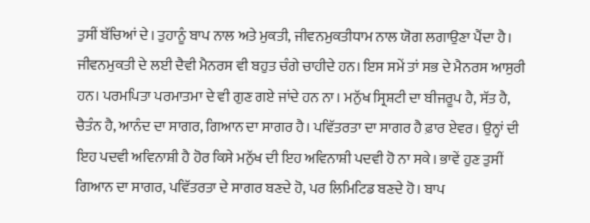ਤੁਸੀਂ ਬੱਚਿਆਂ ਦੇ। ਤੁਹਾਨੂੰ ਬਾਪ ਨਾਲ ਅਤੇ ਮੁਕਤੀ, ਜੀਵਨਮੁਕਤੀਧਾਮ ਨਾਲ ਯੋਗ ਲਗਾਉਣਾ ਪੈਂਦਾ ਹੈ। ਜੀਵਨਮੁਕਤੀ ਦੇ ਲਈ ਦੈਵੀ ਮੈਨਰਸ ਵੀ ਬਹੁਤ ਚੰਗੇ ਚਾਹੀਦੇ ਹਨ। ਇਸ ਸਮੇਂ ਤਾਂ ਸਭ ਦੇ ਮੈਨਰਸ ਆਸੁਰੀ ਹਨ। ਪਰਮਪਿਤਾ ਪਰਮਾਤਮਾ ਦੇ ਵੀ ਗੁਣ ਗਏ ਜਾਂਦੇ ਹਨ ਨਾ। ਮਨੁੱਖ ਸ੍ਰਿਸ਼ਟੀ ਦਾ ਬੀਜਰੂਪ ਹੈ, ਸੱਤ ਹੈ, ਚੈਤੰਨ ਹੈ, ਆਨੰਦ ਦਾ ਸਾਗਰ, ਗਿਆਨ ਦਾ ਸਾਗਰ ਹੈ। ਪਵਿੱਤਰਤਾ ਦਾ ਸਾਗਰ ਹੈ ਫ਼ਾਰ ਏਵਰ। ਉਨ੍ਹਾਂ ਦੀ ਇਹ ਪਦਵੀ ਅਵਿਨਾਸ਼ੀ ਹੈ ਹੋਰ ਕਿਸੇ ਮਨੁੱਖ ਦੀ ਇਹ ਅਵਿਨਾਸ਼ੀ ਪਦਵੀ ਹੋ ਨਾ ਸਕੇ। ਭਾਵੇਂ ਹੁਣ ਤੁਸੀਂ ਗਿਆਨ ਦਾ ਸਾਗਰ, ਪਵਿੱਤਰਤਾ ਦੇ ਸਾਗਰ ਬਣਦੇ ਹੋ, ਪਰ ਲਿਮਿਟਿਡ ਬਣਦੇ ਹੋ। ਬਾਪ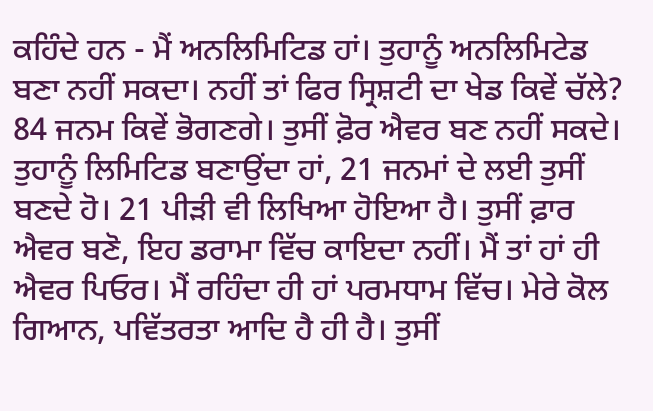ਕਹਿੰਦੇ ਹਨ - ਮੈਂ ਅਨਲਿਮਿਟਿਡ ਹਾਂ। ਤੁਹਾਨੂੰ ਅਨਲਿਮਿਟੇਡ ਬਣਾ ਨਹੀਂ ਸਕਦਾ। ਨਹੀਂ ਤਾਂ ਫਿਰ ਸ੍ਰਿਸ਼ਟੀ ਦਾ ਖੇਡ ਕਿਵੇਂ ਚੱਲੇ? 84 ਜਨਮ ਕਿਵੇਂ ਭੋਗਣਗੇ। ਤੁਸੀਂ ਫ਼ੋਰ ਐਵਰ ਬਣ ਨਹੀਂ ਸਕਦੇ। ਤੁਹਾਨੂੰ ਲਿਮਿਟਿਡ ਬਣਾਉਂਦਾ ਹਾਂ, 21 ਜਨਮਾਂ ਦੇ ਲਈ ਤੁਸੀਂ ਬਣਦੇ ਹੋ। 21 ਪੀੜੀ ਵੀ ਲਿਖਿਆ ਹੋਇਆ ਹੈ। ਤੁਸੀਂ ਫ਼ਾਰ ਐਵਰ ਬਣੋ, ਇਹ ਡਰਾਮਾ ਵਿੱਚ ਕਾਇਦਾ ਨਹੀਂ। ਮੈਂ ਤਾਂ ਹਾਂ ਹੀ ਐਵਰ ਪਿਓਰ। ਮੈਂ ਰਹਿੰਦਾ ਹੀ ਹਾਂ ਪਰਮਧਾਮ ਵਿੱਚ। ਮੇਰੇ ਕੋਲ ਗਿਆਨ, ਪਵਿੱਤਰਤਾ ਆਦਿ ਹੈ ਹੀ ਹੈ। ਤੁਸੀਂ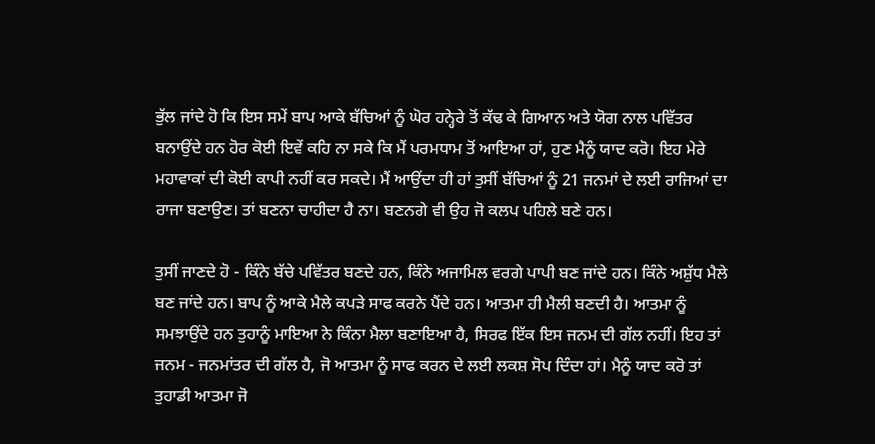ਭੁੱਲ ਜਾਂਦੇ ਹੋ ਕਿ ਇਸ ਸਮੇਂ ਬਾਪ ਆਕੇ ਬੱਚਿਆਂ ਨੂੰ ਘੋਰ ਹਨ੍ਹੇਰੇ ਤੋਂ ਕੱਢ ਕੇ ਗਿਆਨ ਅਤੇ ਯੋਗ ਨਾਲ ਪਵਿੱਤਰ ਬਨਾਉਂਦੇ ਹਨ ਹੋਰ ਕੋਈ ਇਵੇਂ ਕਹਿ ਨਾ ਸਕੇ ਕਿ ਮੈਂ ਪਰਮਧਾਮ ਤੋਂ ਆਇਆ ਹਾਂ, ਹੁਣ ਮੈਨੂੰ ਯਾਦ ਕਰੋ। ਇਹ ਮੇਰੇ ਮਹਾਵਾਕਾਂ ਦੀ ਕੋਈ ਕਾਪੀ ਨਹੀਂ ਕਰ ਸਕਦੇ। ਮੈਂ ਆਉਂਦਾ ਹੀ ਹਾਂ ਤੁਸੀਂ ਬੱਚਿਆਂ ਨੂੰ 21 ਜਨਮਾਂ ਦੇ ਲਈ ਰਾਜਿਆਂ ਦਾ ਰਾਜਾ ਬਣਾਉਣ। ਤਾਂ ਬਣਨਾ ਚਾਹੀਦਾ ਹੈ ਨਾ। ਬਣਨਗੇ ਵੀ ਉਹ ਜੋ ਕਲਪ ਪਹਿਲੇ ਬਣੇ ਹਨ।

ਤੁਸੀਂ ਜਾਣਦੇ ਹੋ - ਕਿੰਨੇ ਬੱਚੇ ਪਵਿੱਤਰ ਬਣਦੇ ਹਨ, ਕਿੰਨੇ ਅਜਾਮਿਲ ਵਰਗੇ ਪਾਪੀ ਬਣ ਜਾਂਦੇ ਹਨ। ਕਿੰਨੇ ਅਸ਼ੁੱਧ ਮੈਲੇ ਬਣ ਜਾਂਦੇ ਹਨ। ਬਾਪ ਨੂੰ ਆਕੇ ਮੈਲੇ ਕਪੜੇ ਸਾਫ ਕਰਨੇ ਪੈਂਦੇ ਹਨ। ਆਤਮਾ ਹੀ ਮੈਲੀ ਬਣਦੀ ਹੈ। ਆਤਮਾ ਨੂੰ ਸਮਝਾਉਂਦੇ ਹਨ ਤੁਹਾਨੂੰ ਮਾਇਆ ਨੇ ਕਿੰਨਾ ਮੈਲਾ ਬਣਾਇਆ ਹੈ, ਸਿਰਫ ਇੱਕ ਇਸ ਜਨਮ ਦੀ ਗੱਲ ਨਹੀਂ। ਇਹ ਤਾਂ ਜਨਮ - ਜਨਮਾਂਤਰ ਦੀ ਗੱਲ ਹੈ, ਜੋ ਆਤਮਾ ਨੂੰ ਸਾਫ ਕਰਨ ਦੇ ਲਈ ਲਕਸ਼ ਸੋਪ ਦਿੰਦਾ ਹਾਂ। ਮੈਨੂੰ ਯਾਦ ਕਰੋ ਤਾਂ ਤੁਹਾਡੀ ਆਤਮਾ ਜੋ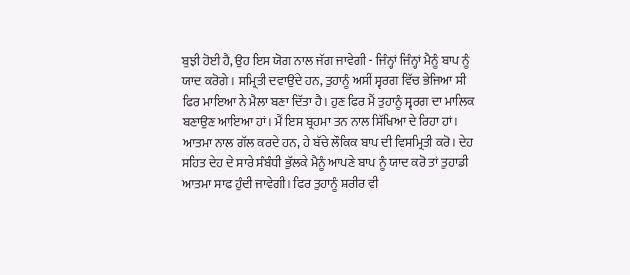ਬੁਝੀ ਹੋਈ ਹੈ, ਉਹ ਇਸ ਯੋਗ ਨਾਲ ਜੱਗ ਜਾਵੇਗੀ - ਜਿੰਨ੍ਹਾਂ ਜਿੰਨ੍ਹਾਂ ਮੈਨੂੰ ਬਾਪ ਨੂੰ ਯਾਦ ਕਰੋਗੇ। ਸਮ੍ਰਿਤੀ ਦਵਾਉਂਦੇ ਹਨ, ਤੁਹਾਨੂੰ ਅਸੀਂ ਸ੍ਵਰਗ ਵਿੱਚ ਭੇਜਿਆ ਸੀ ਫਿਰ ਮਾਇਆ ਨੇ ਮੈਲਾ ਬਣਾ ਦਿੱਤਾ ਹੈ। ਹੁਣ ਫਿਰ ਮੈਂ ਤੁਹਾਨੂੰ ਸ੍ਵਰਗ ਦਾ ਮਾਲਿਕ ਬਣਾਉਣ ਆਇਆ ਹਾਂ। ਮੈਂ ਇਸ ਬ੍ਰਹਮਾ ਤਨ ਨਾਲ ਸਿੱਖਿਆ ਦੇ ਰਿਹਾ ਹਾਂ। ਆਤਮਾ ਨਾਲ ਗੱਲ ਕਰਦੇ ਹਨ, ਹੇ ਬੱਚੇ ਲੌਕਿਕ ਬਾਪ ਦੀ ਵਿਸਮ੍ਰਿਤੀ ਕਰੋ। ਦੇਹ ਸਹਿਤ ਦੇਹ ਦੇ ਸਾਰੇ ਸੰਬੰਧੀ ਭੁੱਲਕੇ ਮੈਨੂੰ ਆਪਣੇ ਬਾਪ ਨੂੰ ਯਾਦ ਕਰੋ ਤਾਂ ਤੁਹਾਡੀ ਆਤਮਾ ਸਾਫ ਹੁੰਦੀ ਜਾਵੇਗੀ। ਫਿਰ ਤੁਹਾਨੂੰ ਸ਼ਰੀਰ ਵੀ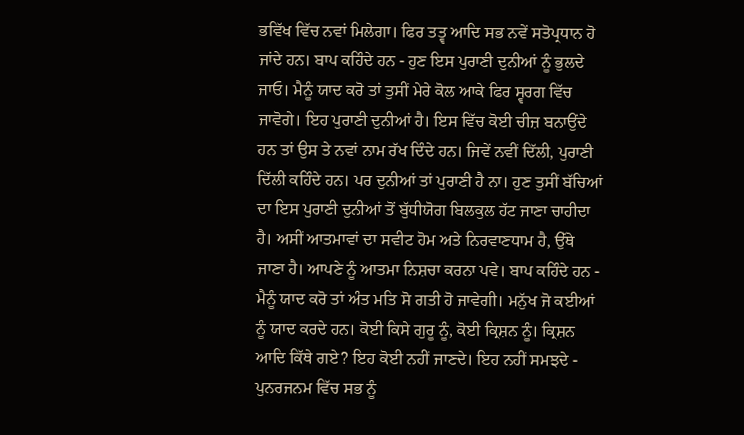ਭਵਿੱਖ ਵਿੱਚ ਨਵਾਂ ਮਿਲੇਗਾ। ਫਿਰ ਤਤ੍ਵ ਆਦਿ ਸਭ ਨਵੇਂ ਸਤੋਪ੍ਰਧਾਨ ਹੋ ਜਾਂਦੇ ਹਨ। ਬਾਪ ਕਹਿੰਦੇ ਹਨ - ਹੁਣ ਇਸ ਪੁਰਾਣੀ ਦੁਨੀਆਂ ਨੂੰ ਭੁਲਦੇ ਜਾਓ। ਮੈਨੂੰ ਯਾਦ ਕਰੋ ਤਾਂ ਤੁਸੀਂ ਮੇਰੇ ਕੋਲ ਆਕੇ ਫਿਰ ਸ੍ਵਰਗ ਵਿੱਚ ਜਾਵੋਗੇ। ਇਹ ਪੁਰਾਣੀ ਦੁਨੀਆਂ ਹੈ। ਇਸ ਵਿੱਚ ਕੋਈ ਚੀਜ਼ ਬਨਾਉਂਦੇ ਹਨ ਤਾਂ ਉਸ ਤੇ ਨਵਾਂ ਨਾਮ ਰੱਖ ਦਿੰਦੇ ਹਨ। ਜਿਵੇਂ ਨਵੀਂ ਦਿੱਲੀ, ਪੁਰਾਣੀ ਦਿੱਲੀ ਕਹਿੰਦੇ ਹਨ। ਪਰ ਦੁਨੀਆਂ ਤਾਂ ਪੁਰਾਣੀ ਹੈ ਨਾ। ਹੁਣ ਤੁਸੀਂ ਬੱਚਿਆਂ ਦਾ ਇਸ ਪੁਰਾਣੀ ਦੁਨੀਆਂ ਤੋਂ ਬੁੱਧੀਯੋਗ ਬਿਲਕੁਲ ਹੱਟ ਜਾਣਾ ਚਾਹੀਦਾ ਹੈ। ਅਸੀਂ ਆਤਮਾਵਾਂ ਦਾ ਸਵੀਟ ਹੋਮ ਅਤੇ ਨਿਰਵਾਣਧਾਮ ਹੈ, ਉੱਥੇ ਜਾਣਾ ਹੈ। ਆਪਣੇ ਨੂੰ ਆਤਮਾ ਨਿਸ਼ਚਾ ਕਰਨਾ ਪਵੇ। ਬਾਪ ਕਹਿੰਦੇ ਹਨ - ਮੈਨੂੰ ਯਾਦ ਕਰੋ ਤਾਂ ਅੰਤ ਮਤਿ ਸੋ ਗਤੀ ਹੋ ਜਾਵੇਗੀ। ਮਨੁੱਖ ਜੋ ਕਈਆਂ ਨੂੰ ਯਾਦ ਕਰਦੇ ਹਨ। ਕੋਈ ਕਿਸੇ ਗੁਰੂ ਨੂੰ, ਕੋਈ ਕ੍ਰਿਸ਼ਨ ਨੂੰ। ਕ੍ਰਿਸ਼ਨ ਆਦਿ ਕਿੱਥੇ ਗਏ? ਇਹ ਕੋਈ ਨਹੀਂ ਜਾਣਦੇ। ਇਹ ਨਹੀਂ ਸਮਝਦੇ - ਪੁਨਰਜਨਮ ਵਿੱਚ ਸਭ ਨੂੰ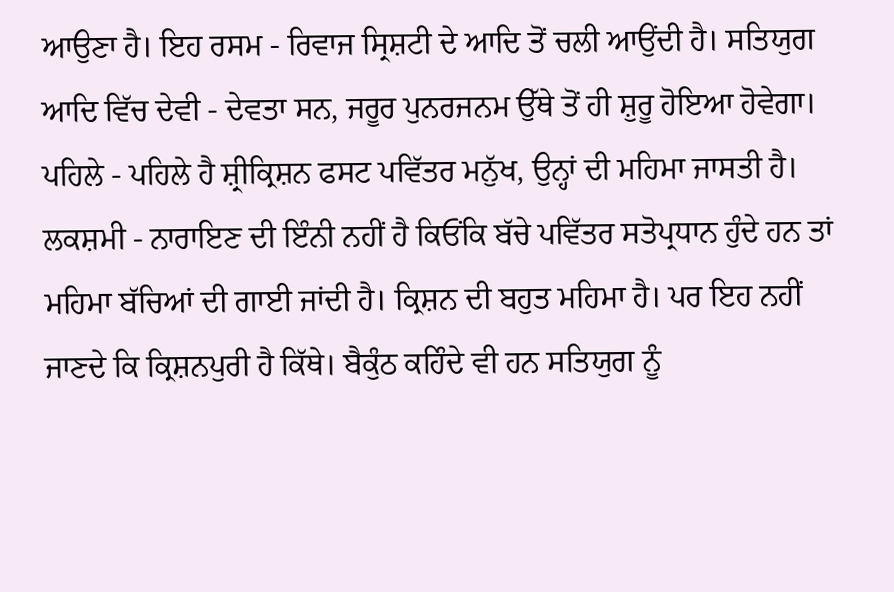ਆਉਣਾ ਹੈ। ਇਹ ਰਸਮ - ਰਿਵਾਜ ਸ੍ਰਿਸ਼ਟੀ ਦੇ ਆਦਿ ਤੋਂ ਚਲੀ ਆਉਂਦੀ ਹੈ। ਸਤਿਯੁਗ ਆਦਿ ਵਿੱਚ ਦੇਵੀ - ਦੇਵਤਾ ਸਨ, ਜਰੂਰ ਪੁਨਰਜਨਮ ਉੱਥੇ ਤੋਂ ਹੀ ਸ਼ੁਰੂ ਹੋਇਆ ਹੋਵੇਗਾ। ਪਹਿਲੇ - ਪਹਿਲੇ ਹੈ ਸ਼੍ਰੀਕ੍ਰਿਸ਼ਨ ਫਸਟ ਪਵਿੱਤਰ ਮਨੁੱਖ, ਉਨ੍ਹਾਂ ਦੀ ਮਹਿਮਾ ਜਾਸਤੀ ਹੈ। ਲਕਸ਼ਮੀ - ਨਾਰਾਇਣ ਦੀ ਇੰਨੀ ਨਹੀਂ ਹੈ ਕਿਓਂਕਿ ਬੱਚੇ ਪਵਿੱਤਰ ਸਤੋਪ੍ਰਧਾਨ ਹੁੰਦੇ ਹਨ ਤਾਂ ਮਹਿਮਾ ਬੱਚਿਆਂ ਦੀ ਗਾਈ ਜਾਂਦੀ ਹੈ। ਕ੍ਰਿਸ਼ਨ ਦੀ ਬਹੁਤ ਮਹਿਮਾ ਹੈ। ਪਰ ਇਹ ਨਹੀਂ ਜਾਣਦੇ ਕਿ ਕ੍ਰਿਸ਼ਨਪੁਰੀ ਹੈ ਕਿੱਥੇ। ਬੈਕੁੰਠ ਕਹਿੰਦੇ ਵੀ ਹਨ ਸਤਿਯੁਗ ਨੂੰ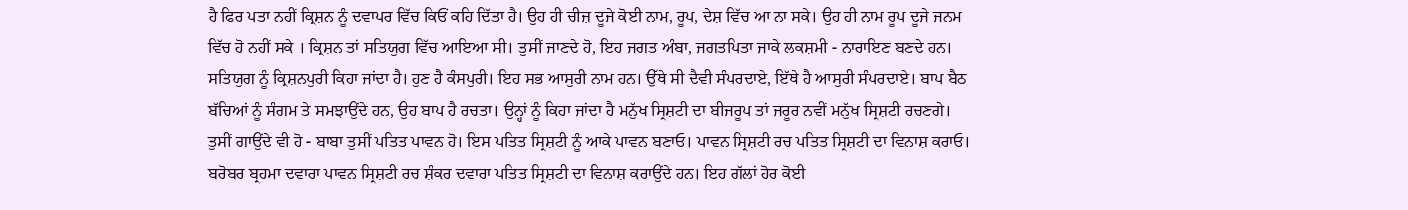ਹੈ ਫਿਰ ਪਤਾ ਨਹੀਂ ਕ੍ਰਿਸ਼ਨ ਨੂੰ ਦਵਾਪਰ ਵਿੱਚ ਕਿਓਂ ਕਹਿ ਦਿੱਤਾ ਹੈ। ਉਹ ਹੀ ਚੀਜ਼ ਦੂਜੇ ਕੋਈ ਨਾਮ, ਰੂਪ, ਦੇਸ਼ ਵਿੱਚ ਆ ਨਾ ਸਕੇ। ਉਹ ਹੀ ਨਾਮ ਰੂਪ ਦੂਜੇ ਜਨਮ ਵਿੱਚ ਹੋ ਨਹੀਂ ਸਕੇ । ਕ੍ਰਿਸ਼ਨ ਤਾਂ ਸਤਿਯੁਗ ਵਿੱਚ ਆਇਆ ਸੀ। ਤੁਸੀਂ ਜਾਣਦੇ ਹੋ, ਇਹ ਜਗਤ ਅੰਬਾ, ਜਗਤਪਿਤਾ ਜਾਕੇ ਲਕਸ਼ਮੀ - ਨਾਰਾਇਣ ਬਣਦੇ ਹਨ। ਸਤਿਯੁਗ ਨੂੰ ਕ੍ਰਿਸ਼ਨਪੁਰੀ ਕਿਹਾ ਜਾਂਦਾ ਹੈ। ਹੁਣ ਹੈ ਕੰਸਪੁਰੀ। ਇਹ ਸਭ ਆਸੁਰੀ ਨਾਮ ਹਨ। ਉੱਥੇ ਸੀ ਦੈਵੀ ਸੰਪਰਦਾਏ, ਇੱਥੇ ਹੈ ਆਸੁਰੀ ਸੰਪਰਦਾਏ। ਬਾਪ ਬੈਠ ਬੱਚਿਆਂ ਨੂੰ ਸੰਗਮ ਤੇ ਸਮਝਾਉਂਦੇ ਹਨ, ਉਹ ਬਾਪ ਹੈ ਰਚਤਾ। ਉਨ੍ਹਾਂ ਨੂੰ ਕਿਹਾ ਜਾਂਦਾ ਹੈ ਮਨੁੱਖ ਸ੍ਰਿਸ਼ਟੀ ਦਾ ਬੀਜਰੂਪ ਤਾਂ ਜਰੂਰ ਨਵੀਂ ਮਨੁੱਖ ਸ੍ਰਿਸ਼ਟੀ ਰਚਣਗੇ। ਤੁਸੀਂ ਗਾਉਂਦੇ ਵੀ ਹੋ - ਬਾਬਾ ਤੁਸੀਂ ਪਤਿਤ ਪਾਵਨ ਹੋ। ਇਸ ਪਤਿਤ ਸ੍ਰਿਸ਼ਟੀ ਨੂੰ ਆਕੇ ਪਾਵਨ ਬਣਾਓ। ਪਾਵਨ ਸ੍ਰਿਸ਼ਟੀ ਰਚ ਪਤਿਤ ਸ੍ਰਿਸ਼ਟੀ ਦਾ ਵਿਨਾਸ਼ ਕਰਾਓ। ਬਰੋਬਰ ਬ੍ਰਹਮਾ ਦਵਾਰਾ ਪਾਵਨ ਸ੍ਰਿਸ਼ਟੀ ਰਚ ਸ਼ੰਕਰ ਦਵਾਰਾ ਪਤਿਤ ਸ੍ਰਿਸ਼ਟੀ ਦਾ ਵਿਨਾਸ਼ ਕਰਾਉਂਦੇ ਹਨ। ਇਹ ਗੱਲਾਂ ਹੋਰ ਕੋਈ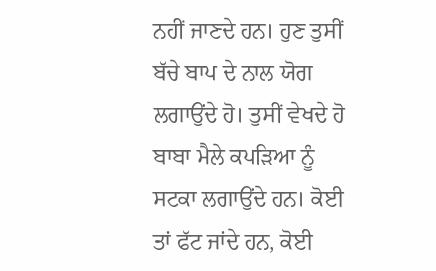ਨਹੀਂ ਜਾਣਦੇ ਹਨ। ਹੁਣ ਤੁਸੀਂ ਬੱਚੇ ਬਾਪ ਦੇ ਨਾਲ ਯੋਗ ਲਗਾਉਂਦੇ ਹੋ। ਤੁਸੀਂ ਵੇਖਦੇ ਹੋ ਬਾਬਾ ਮੈਲੇ ਕਪੜਿਆ ਨੂੰ ਸਟਕਾ ਲਗਾਉਂਦੇ ਹਨ। ਕੋਈ ਤਾਂ ਫੱਟ ਜਾਂਦੇ ਹਨ, ਕੋਈ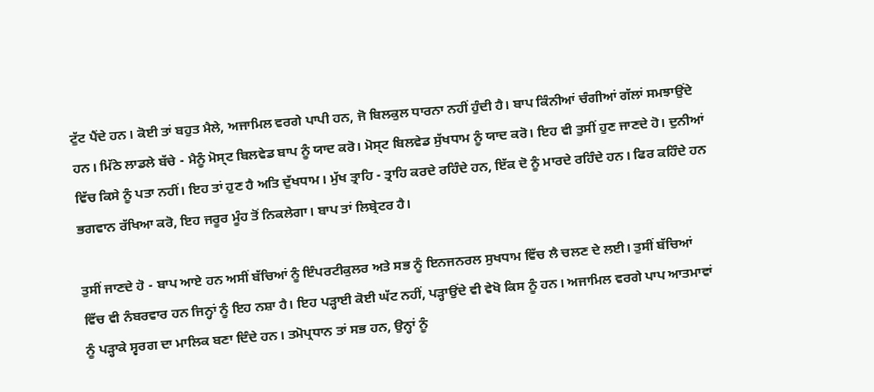ਟੁੱਟ ਪੈਂਦੇ ਹਨ। ਕੋਈ ਤਾਂ ਬਹੁਤ ਮੈਲੇ, ਅਜਾਮਿਲ ਵਰਗੇ ਪਾਪੀ ਹਨ, ਜੋ ਬਿਲਕੁਲ ਧਾਰਨਾ ਨਹੀਂ ਹੁੰਦੀ ਹੈ। ਬਾਪ ਕਿੰਨੀਆਂ ਚੰਗੀਆਂ ਗੱਲਾਂ ਸਮਝਾਉਂਦੇ ਹਨ। ਮਿੱਠੇ ਲਾਡਲੇ ਬੱਚੇ - ਮੈਨੂੰ ਮੋਸ੍ਟ ਬਿਲਵੇਡ ਬਾਪ ਨੂੰ ਯਾਦ ਕਰੋ। ਮੋਸ੍ਟ ਬਿਲਵੇਡ ਸੁੱਖਧਾਮ ਨੂੰ ਯਾਦ ਕਰੋ। ਇਹ ਵੀ ਤੁਸੀਂ ਹੁਣ ਜਾਣਦੇ ਹੋ। ਦੁਨੀਆਂ ਵਿੱਚ ਕਿਸੇ ਨੂੰ ਪਤਾ ਨਹੀਂ। ਇਹ ਤਾਂ ਹੁਣ ਹੈ ਅਤਿ ਦੁੱਖਧਾਮ। ਮੁੱਖ ਤ੍ਰਾਹਿ - ਤ੍ਰਾਹਿ ਕਰਦੇ ਰਹਿੰਦੇ ਹਨ, ਇੱਕ ਦੋ ਨੂੰ ਮਾਰਦੇ ਰਹਿੰਦੇ ਹਨ। ਫਿਰ ਕਹਿੰਦੇ ਹਨ ਭਗਵਾਨ ਰੱਖਿਆ ਕਰੋ, ਇਹ ਜਰੂਰ ਮੂੰਹ ਤੋਂ ਨਿਕਲੇਗਾ। ਬਾਪ ਤਾਂ ਲਿਬ੍ਰੇਟਰ ਹੈ।

ਤੁਸੀਂ ਜਾਣਦੇ ਹੋ - ਬਾਪ ਆਏ ਹਨ ਅਸੀਂ ਬੱਚਿਆਂ ਨੂੰ ਇੰਪਰਟੀਕੁਲਰ ਅਤੇ ਸਭ ਨੂੰ ਇਨਜਨਰਲ ਸੁਖਧਾਮ ਵਿੱਚ ਲੈ ਚਲਣ ਦੇ ਲਈ। ਤੁਸੀਂ ਬੱਚਿਆਂ ਵਿੱਚ ਵੀ ਨੰਬਰਵਾਰ ਹਨ ਜਿਨ੍ਹਾਂ ਨੂੰ ਇਹ ਨਸ਼ਾ ਹੈ। ਇਹ ਪੜ੍ਹਾਈ ਕੋਈ ਘੱਟ ਨਹੀਂ, ਪੜ੍ਹਾਉਂਦੇ ਵੀ ਵੇਖੋ ਕਿਸ ਨੂੰ ਹਨ। ਅਜਾਮਿਲ ਵਰਗੇ ਪਾਪ ਆਤਮਾਵਾਂ ਨੂੰ ਪੜ੍ਹਾਕੇ ਸ੍ਵਰਗ ਦਾ ਮਾਲਿਕ ਬਣਾ ਦਿੰਦੇ ਹਨ। ਤਮੋਪ੍ਰਧਾਨ ਤਾਂ ਸਭ ਹਨ, ਉਨ੍ਹਾਂ ਨੂੰ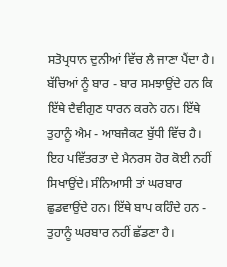ਸਤੋਪ੍ਰਧਾਨ ਦੁਨੀਆਂ ਵਿੱਚ ਲੈ ਜਾਣਾ ਪੈਂਦਾ ਹੈ। ਬੱਚਿਆਂ ਨੂੰ ਬਾਰ - ਬਾਰ ਸਮਝਾਉਂਦੇ ਹਨ ਕਿ ਇੱਥੇ ਦੈਵੀਗੁਣ ਧਾਰਨ ਕਰਨੇ ਹਨ। ਇੱਥੇ ਤੁਹਾਨੂੰ ਐਮ - ਆਬਜੈਕਟ ਬੁੱਧੀ ਵਿੱਚ ਹੈ। ਇਹ ਪਵਿੱਤਰਤਾ ਦੇ ਮੈਨਰਸ ਹੋਰ ਕੋਈ ਨਹੀਂ ਸਿਖਾਉਂਦੇ। ਸੰਨਿਆਸੀ ਤਾਂ ਘਰਬਾਰ ਛੁਡਵਾਉਂਦੇ ਹਨ। ਇੱਥੇ ਬਾਪ ਕਹਿੰਦੇ ਹਨ - ਤੁਹਾਨੂੰ ਘਰਬਾਰ ਨਹੀਂ ਛੱਡਣਾ ਹੈ।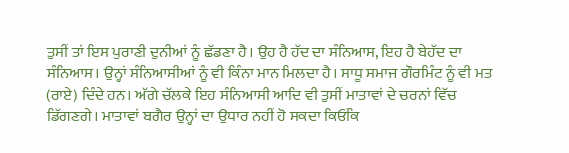ਤੁਸੀਂ ਤਾਂ ਇਸ ਪੁਰਾਣੀ ਦੁਨੀਆਂ ਨੂੰ ਛੱਡਣਾ ਹੈ। ਉਹ ਹੈ ਹੱਦ ਦਾ ਸੰਨਿਆਸ, ਇਹ ਹੈ ਬੇਹੱਦ ਦਾ ਸੰਨਿਆਸ। ਉਨ੍ਹਾਂ ਸੰਨਿਆਸੀਆਂ ਨੂੰ ਵੀ ਕਿੰਨਾ ਮਾਨ ਮਿਲਦਾ ਹੈ। ਸਾਧੂ ਸਮਾਜ ਗੌਰਮਿੰਟ ਨੂੰ ਵੀ ਮਤ (ਰਾਏ) ਦਿੰਦੇ ਹਨ। ਅੱਗੇ ਚੱਲਕੇ ਇਹ ਸੰਨਿਆਸੀ ਆਦਿ ਵੀ ਤੁਸੀਂ ਮਾਤਾਵਾਂ ਦੇ ਚਰਨਾਂ ਵਿੱਚ ਡਿੱਗਣਗੇ। ਮਾਤਾਵਾਂ ਬਗੈਰ ਉਨ੍ਹਾਂ ਦਾ ਉਧਾਰ ਨਹੀਂ ਹੋ ਸਕਦਾ ਕਿਓਂਕਿ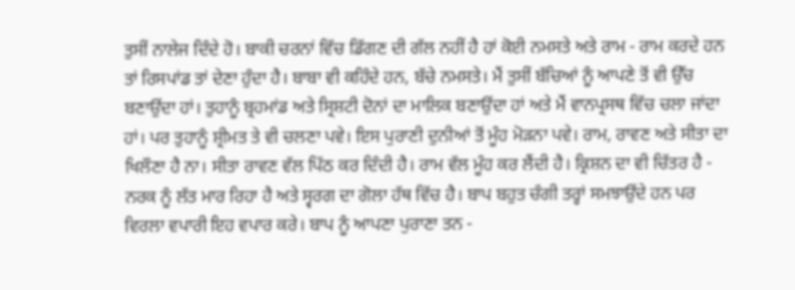ਤੁਸੀਂ ਨਾਲੇਜ ਦਿੰਦੇ ਹੋ। ਬਾਕੀ ਚਰਨਾਂ ਵਿੱਚ ਡਿੱਗਣ ਦੀ ਗੱਲ ਨਹੀਂ ਹੈ ਹਾਂ ਕੋਈ ਨਮਸਤੇ ਅਤੇ ਰਾਮ - ਰਾਮ ਕਰਦੇ ਹਨ ਤਾਂ ਰਿਸਪਾਂਡ ਤਾਂ ਦੇਣਾ ਹੁੰਦਾ ਹੈ। ਬਾਬਾ ਵੀ ਕਹਿੰਦੇ ਹਨ, ਬੱਚੇ ਨਮਸਤੇ। ਮੈਂ ਤੁਸੀਂ ਬੱਚਿਆਂ ਨੂੰ ਆਪਣੇ ਤੋਂ ਵੀ ਉੱਚ ਬਣਾਉਂਦਾ ਹਾਂ। ਤੁਹਾਨੂੰ ਬ੍ਰਹਮਾਂਡ ਅਤੇ ਸ੍ਰਿਸ਼ਟੀ ਦੋਨਾਂ ਦਾ ਮਾਲਿਕ ਬਣਾਉਂਦਾ ਹਾਂ ਅਤੇ ਮੈਂ ਵਾਨਪ੍ਰਸਥ ਵਿੱਚ ਚਲਾ ਜਾਂਦਾ ਹਾਂ। ਪਰ ਤੁਹਾਨੂੰ ਸ਼੍ਰੀਮਤ ਤੇ ਵੀ ਚਲਣਾ ਪਵੇ। ਇਸ ਪੁਰਾਣੀ ਦੁਨੀਆਂ ਤੋਂ ਮੂੰਹ ਮੋੜਨਾ ਪਵੇ। ਰਾਮ, ਰਾਵਣ ਅਤੇ ਸੀਤਾ ਦਾ ਖਿਲੌਣਾ ਹੈ ਨਾ। ਸੀਤਾ ਰਾਵਣ ਵੱਲ ਪਿੱਠ ਕਰ ਦਿੰਦੀ ਹੈ। ਰਾਮ ਵੱਲ ਮੂੰਹ ਕਰ ਲੈਂਦੀ ਹੈ। ਕ੍ਰਿਸ਼ਨ ਦਾ ਵੀ ਚਿੱਤਰ ਹੈ - ਨਰਕ ਨੂੰ ਲੱਤ ਮਾਰ ਰਿਹਾ ਹੈ ਅਤੇ ਸ੍ਵਰਗ ਦਾ ਗੋਲਾ ਹੱਥ ਵਿੱਚ ਹੈ। ਬਾਪ ਬਹੁਤ ਚੰਗੀ ਤਰ੍ਹਾਂ ਸਮਝਾਉਂਦੇ ਹਨ ਪਰ ਵਿਰਲਾ ਵਪਾਰੀ ਇਹ ਵਪਾਰ ਕਰੇ। ਬਾਪ ਨੂੰ ਆਪਣਾ ਪੁਰਾਣਾ ਤਨ -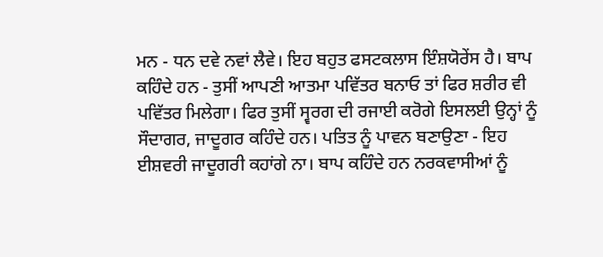ਮਨ - ਧਨ ਦਵੇ ਨਵਾਂ ਲੈਵੇ। ਇਹ ਬਹੁਤ ਫਸਟਕਲਾਸ ਇੰਸ਼ਯੋਰੇਂਸ ਹੈ। ਬਾਪ ਕਹਿੰਦੇ ਹਨ - ਤੁਸੀਂ ਆਪਣੀ ਆਤਮਾ ਪਵਿੱਤਰ ਬਨਾਓ ਤਾਂ ਫਿਰ ਸ਼ਰੀਰ ਵੀ ਪਵਿੱਤਰ ਮਿਲੇਗਾ। ਫਿਰ ਤੁਸੀਂ ਸ੍ਵਰਗ ਦੀ ਰਜਾਈ ਕਰੋਗੇ ਇਸਲਈ ਉਨ੍ਹਾਂ ਨੂੰ ਸੌਦਾਗਰ, ਜਾਦੂਗਰ ਕਹਿੰਦੇ ਹਨ। ਪਤਿਤ ਨੂੰ ਪਾਵਨ ਬਣਾਉਣਾ - ਇਹ ਈਸ਼ਵਰੀ ਜਾਦੂਗਰੀ ਕਹਾਂਗੇ ਨਾ। ਬਾਪ ਕਹਿੰਦੇ ਹਨ ਨਰਕਵਾਸੀਆਂ ਨੂੰ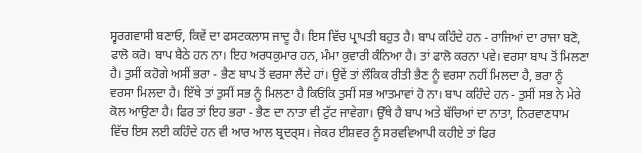ਸ੍ਵਰਗਵਾਸੀ ਬਣਾਓ, ਕਿਵੇਂ ਦਾ ਫਸਟਕਲਾਸ ਜਾਦੂ ਹੈ। ਇਸ ਵਿੱਚ ਪ੍ਰਾਪਤੀ ਬਹੁਤ ਹੈ। ਬਾਪ ਕਹਿੰਦੇ ਹਨ - ਰਾਜਿਆਂ ਦਾ ਰਾਜਾ ਬਣੋ, ਫਾਲੋ ਕਰੋ। ਬਾਪ ਬੈਠੇ ਹਨ ਨਾ। ਇਹ ਅਰਧਕੁਮਾਰ ਹਨ, ਮੰਮਾ ਕੁਵਾਰੀ ਕੰਨਿਆ ਹੈ। ਤਾਂ ਫਾਲੋ ਕਰਨਾ ਪਵੇ। ਵਰਸਾ ਬਾਪ ਤੋਂ ਮਿਲਣਾ ਹੈ। ਤੁਸੀਂ ਕਹੋਗੇ ਅਸੀਂ ਭਰਾ - ਭੈਣ ਬਾਪ ਤੋਂ ਵਰਸਾ ਲੈਂਦੇ ਹਾਂ। ਉਵੇਂ ਤਾਂ ਲੌਕਿਕ ਰੀਤੀ ਭੈਣ ਨੂੰ ਵਰਸਾ ਨਹੀਂ ਮਿਲਦਾ ਹੈ, ਭਰਾ ਨੂੰ ਵਰਸਾ ਮਿਲਦਾ ਹੈ। ਇੱਥੇ ਤਾਂ ਤੁਸੀਂ ਸਭ ਨੂੰ ਮਿਲਣਾ ਹੈ ਕਿਓਂਕਿ ਤੁਸੀਂ ਸਭ ਆਤਮਾਵਾਂ ਹੋ ਨਾ। ਬਾਪ ਕਹਿੰਦੇ ਹਨ - ਤੁਸੀਂ ਸਭ ਨੇ ਮੇਰੇ ਕੋਲ ਆਉਣਾ ਹੈ। ਫਿਰ ਤਾਂ ਇਹ ਭਰਾ - ਭੈਣ ਦਾ ਨਾਤਾ ਵੀ ਟੁੱਟ ਜਾਵੇਗਾ। ਉੱਥੇ ਹੈ ਬਾਪ ਅਤੇ ਬੱਚਿਆਂ ਦਾ ਨਾਤਾ, ਨਿਰਵਾਣਧਾਮ ਵਿੱਚ ਇਸ ਲਈ ਕਹਿੰਦੇ ਹਨ ਵੀ ਆਰ ਆਲ ਬ੍ਰਦਰ੍ਸ। ਜੇਕਰ ਈਸ਼ਵਰ ਨੂੰ ਸਰਵਵਿਆਪੀ ਕਹੀਏ ਤਾਂ ਫਿਰ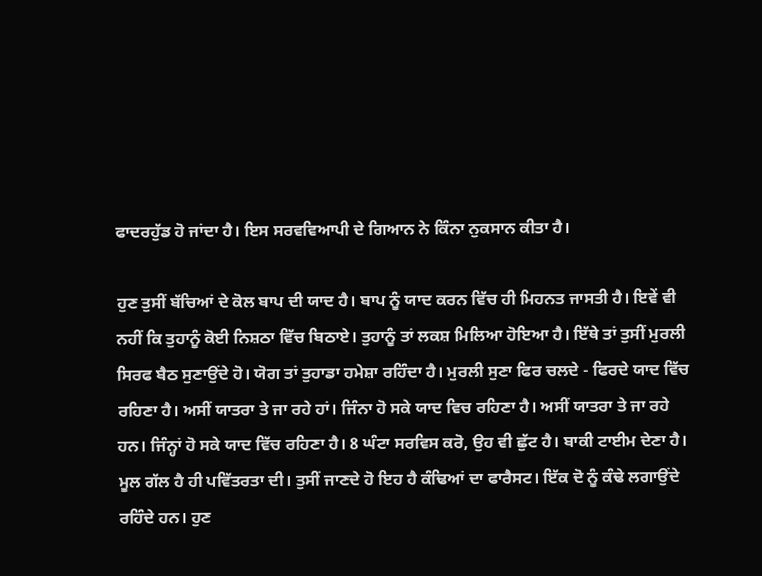ਫਾਦਰਹੁੱਡ ਹੋ ਜਾਂਦਾ ਹੈ। ਇਸ ਸਰਵਵਿਆਪੀ ਦੇ ਗਿਆਨ ਨੇ ਕਿੰਨਾ ਨੁਕਸਾਨ ਕੀਤਾ ਹੈ।

ਹੁਣ ਤੁਸੀਂ ਬੱਚਿਆਂ ਦੇ ਕੋਲ ਬਾਪ ਦੀ ਯਾਦ ਹੈ। ਬਾਪ ਨੂੰ ਯਾਦ ਕਰਨ ਵਿੱਚ ਹੀ ਮਿਹਨਤ ਜਾਸਤੀ ਹੈ। ਇਵੇਂ ਵੀ ਨਹੀਂ ਕਿ ਤੁਹਾਨੂੰ ਕੋਈ ਨਿਸ਼ਠਾ ਵਿੱਚ ਬਿਠਾਏ। ਤੁਹਾਨੂੰ ਤਾਂ ਲਕਸ਼ ਮਿਲਿਆ ਹੋਇਆ ਹੈ। ਇੱਥੇ ਤਾਂ ਤੁਸੀਂ ਮੁਰਲੀ ਸਿਰਫ ਬੈਠ ਸੁਣਾਉਂਦੇ ਹੋ। ਯੋਗ ਤਾਂ ਤੁਹਾਡਾ ਹਮੇਸ਼ਾ ਰਹਿੰਦਾ ਹੈ। ਮੁਰਲੀ ਸੁਣਾ ਫਿਰ ਚਲਦੇ - ਫਿਰਦੇ ਯਾਦ ਵਿੱਚ ਰਹਿਣਾ ਹੈ। ਅਸੀਂ ਯਾਤਰਾ ਤੇ ਜਾ ਰਹੇ ਹਾਂ। ਜਿੰਨਾ ਹੋ ਸਕੇ ਯਾਦ ਵਿਚ ਰਹਿਣਾ ਹੈ। ਅਸੀਂ ਯਾਤਰਾ ਤੇ ਜਾ ਰਹੇ ਹਨ। ਜਿੰਨ੍ਹਾਂ ਹੋ ਸਕੇ ਯਾਦ ਵਿੱਚ ਰਹਿਣਾ ਹੈ। 8 ਘੰਟਾ ਸਰਵਿਸ ਕਰੋ, ਉਹ ਵੀ ਛੁੱਟ ਹੈ। ਬਾਕੀ ਟਾਈਮ ਦੇਣਾ ਹੈ। ਮੂਲ ਗੱਲ ਹੈ ਹੀ ਪਵਿੱਤਰਤਾ ਦੀ। ਤੁਸੀਂ ਜਾਣਦੇ ਹੋ ਇਹ ਹੈ ਕੰਢਿਆਂ ਦਾ ਫਾਰੈਸਟ। ਇੱਕ ਦੋ ਨੂੰ ਕੰਢੇ ਲਗਾਉਂਦੇ ਰਹਿੰਦੇ ਹਨ। ਹੁਣ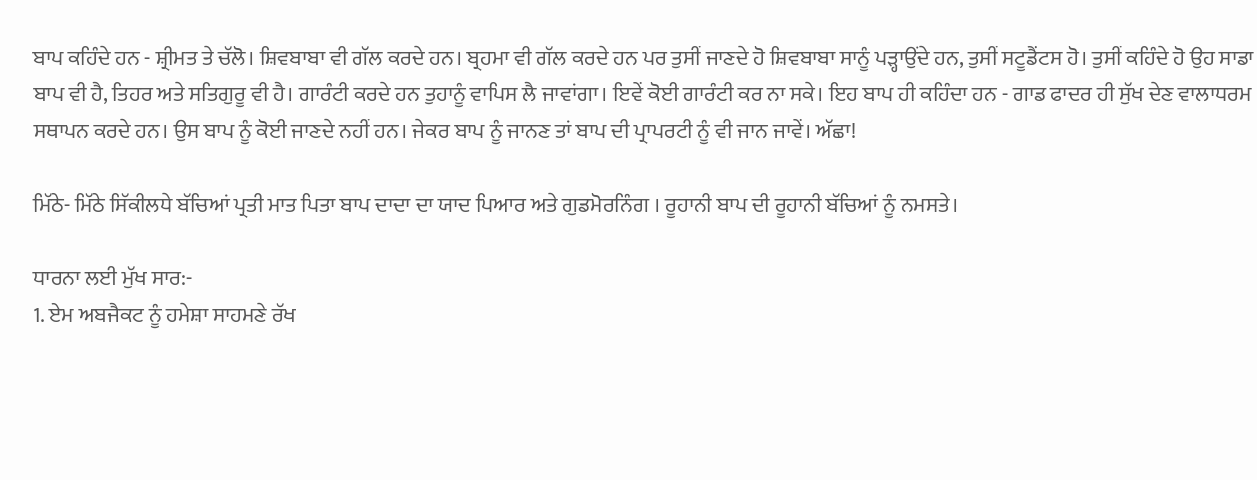ਬਾਪ ਕਹਿੰਦੇ ਹਨ - ਸ਼੍ਰੀਮਤ ਤੇ ਚੱਲੋ। ਸ਼ਿਵਬਾਬਾ ਵੀ ਗੱਲ ਕਰਦੇ ਹਨ। ਬ੍ਰਹਮਾ ਵੀ ਗੱਲ ਕਰਦੇ ਹਨ ਪਰ ਤੁਸੀਂ ਜਾਣਦੇ ਹੋ ਸ਼ਿਵਬਾਬਾ ਸਾਨੂੰ ਪੜ੍ਹਾਉਂਦੇ ਹਨ, ਤੁਸੀਂ ਸਟੂਡੈਂਟਸ ਹੋ। ਤੁਸੀਂ ਕਹਿੰਦੇ ਹੋ ਉਹ ਸਾਡਾ ਬਾਪ ਵੀ ਹੈ, ਤਿਹਰ ਅਤੇ ਸਤਿਗੁਰੂ ਵੀ ਹੈ। ਗਾਰੰਟੀ ਕਰਦੇ ਹਨ ਤੁਹਾਨੂੰ ਵਾਪਿਸ ਲੈ ਜਾਵਾਂਗਾ। ਇਵੇਂ ਕੋਈ ਗਾਰੰਟੀ ਕਰ ਨਾ ਸਕੇ। ਇਹ ਬਾਪ ਹੀ ਕਹਿੰਦਾ ਹਨ - ਗਾਡ ਫਾਦਰ ਹੀ ਸੁੱਖ ਦੇਣ ਵਾਲਾਧਰਮ ਸਥਾਪਨ ਕਰਦੇ ਹਨ। ਉਸ ਬਾਪ ਨੂੰ ਕੋਈ ਜਾਣਦੇ ਨਹੀਂ ਹਨ। ਜੇਕਰ ਬਾਪ ਨੂੰ ਜਾਨਣ ਤਾਂ ਬਾਪ ਦੀ ਪ੍ਰਾਪਰਟੀ ਨੂੰ ਵੀ ਜਾਨ ਜਾਵੇਂ। ਅੱਛਾ!

ਮਿੱਠੇ- ਮਿੱਠੇ ਸਿੱਕੀਲਧੇ ਬੱਚਿਆਂ ਪ੍ਰਤੀ ਮਾਤ ਪਿਤਾ ਬਾਪ ਦਾਦਾ ਦਾ ਯਾਦ ਪਿਆਰ ਅਤੇ ਗੁਡਮੋਰਨਿੰਗ । ਰੂਹਾਨੀ ਬਾਪ ਦੀ ਰੂਹਾਨੀ ਬੱਚਿਆਂ ਨੂੰ ਨਮਸਤੇ।

ਧਾਰਨਾ ਲਈ ਮੁੱਖ ਸਾਰ:-
1. ਏਮ ਅਬਜੈਕਟ ਨੂੰ ਹਮੇਸ਼ਾ ਸਾਹਮਣੇ ਰੱਖ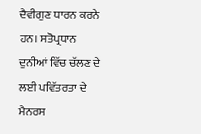ਦੈਵੀਗੁਣ ਧਾਰਨ ਕਰਨੇ ਹਨ। ਸਤੋਪ੍ਰਧਾਨ ਦੁਨੀਆਂ ਵਿੱਚ ਚੱਲਣ ਦੇ ਲਈ ਪਵਿੱਤਰਤਾ ਦੇ ਮੈਨਰਸ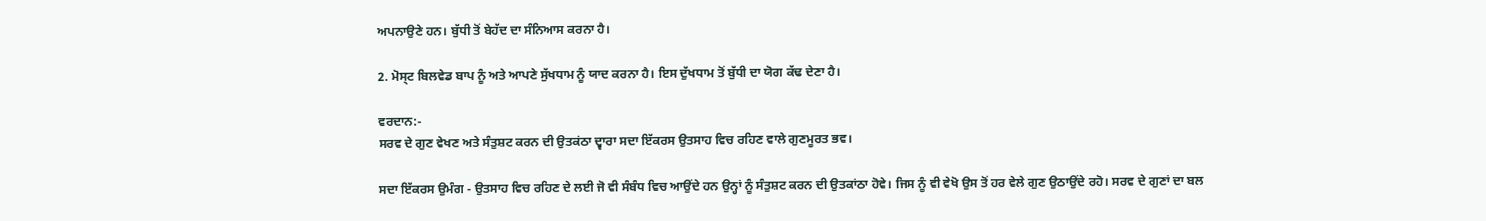ਅਪਨਾਉਣੇ ਹਨ। ਬੁੱਧੀ ਤੋਂ ਬੇਹੱਦ ਦਾ ਸੰਨਿਆਸ ਕਰਨਾ ਹੈ।

2. ਮੋਸ੍ਟ ਬਿਲਵੇਡ ਬਾਪ ਨੂੰ ਅਤੇ ਆਪਣੇ ਸੁੱਖਧਾਮ ਨੂੰ ਯਾਦ ਕਰਨਾ ਹੈ। ਇਸ ਦੁੱਖਧਾਮ ਤੋਂ ਬੁੱਧੀ ਦਾ ਯੋਗ ਕੱਢ ਦੇਣਾ ਹੈ।

ਵਰਦਾਨ:-
ਸਰਵ ਦੇ ਗੁਣ ਵੇਖਣ ਅਤੇ ਸੰਤੁਸ਼ਟ ਕਰਨ ਦੀ ਉਤਕਂਠਾ ਦ੍ਵਾਰਾ ਸਦਾ ਇੱਕਰਸ ਉਤਸਾਹ ਵਿਚ ਰਹਿਣ ਵਾਲੇ ਗੁਣਮੂਰਤ ਭਵ।

ਸਦਾ ਇੱਕਰਸ ਉਮੰਗ - ਉਤਸਾਹ ਵਿਚ ਰਹਿਣ ਦੇ ਲਈ ਜੋ ਵੀ ਸੰਬੰਧ ਵਿਚ ਆਉਂਦੇ ਹਨ ਉਨ੍ਹਾਂ ਨੂੰ ਸੰਤੁਸ਼ਟ ਕਰਨ ਦੀ ਉਤਕਾਂਠਾ ਹੋਵੇ। ਜਿਸ ਨੂੰ ਵੀ ਵੇਖੋ ਉਸ ਤੋਂ ਹਰ ਵੇਲੇ ਗੁਣ ਉਠਾਉਂਦੇ ਰਹੋ। ਸਰਵ ਦੇ ਗੁਣਾਂ ਦਾ ਬਲ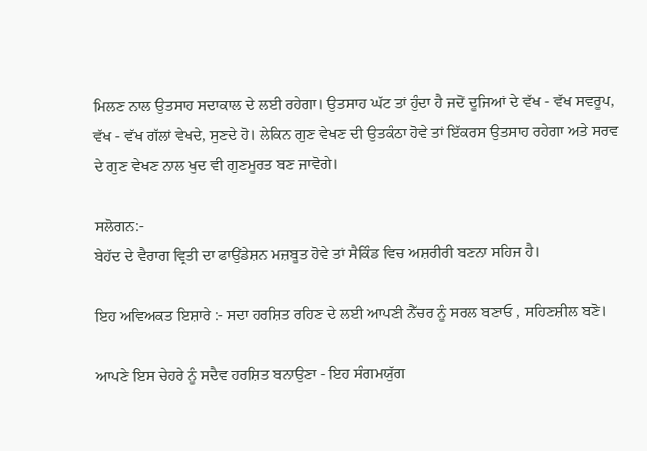ਮਿਲਣ ਨਾਲ ਉਤਸਾਹ ਸਦਾਕਾਲ ਦੇ ਲਈ ਰਹੇਗਾ। ਉਤਸਾਹ ਘੱਟ ਤਾਂ ਹੁੰਦਾ ਹੈ ਜਦੋਂ ਦੂਜਿਆਂ ਦੇ ਵੱਖ - ਵੱਖ ਸਵਰੂਪ, ਵੱਖ - ਵੱਖ ਗੱਲਾਂ ਵੇਖਦੇ, ਸੁਣਦੇ ਹੋ। ਲੇਕਿਨ ਗੁਣ ਵੇਖਣ ਦੀ ਉਤਕੰਠਾ ਹੋਵੇ ਤਾਂ ਇੱਕਰਸ ਉਤਸਾਹ ਰਹੇਗਾ ਅਤੇ ਸਰਵ ਦੇ ਗੁਣ ਵੇਖਣ ਨਾਲ ਖੁਦ ਵੀ ਗੁਣਮੂਰਤ ਬਣ ਜਾਵੋਗੇ।

ਸਲੋਗਨ:-
ਬੇਹੱਦ ਦੇ ਵੈਰਾਗ ਵ੍ਰਿਤੀ ਦਾ ਫਾਉਂਡੇਸ਼ਨ ਮਜ਼ਬੂਤ ਹੋਵੇ ਤਾਂ ਸੈਕਿੰਡ ਵਿਚ ਅਸ਼ਰੀਰੀ ਬਣਨਾ ਸਹਿਜ ਹੈ।

ਇਹ ਅਵਿਅਕਤ ਇਸ਼ਾਰੇ :- ਸਦਾ ਹਰਸ਼ਿਤ ਰਹਿਣ ਦੇ ਲਈ ਆਪਣੀ ਨੈੱਚਰ ਨੂੰ ਸਰਲ ਬਣਾਓ , ਸਹਿਣਸ਼ੀਲ ਬਣੋ।

ਆਪਣੇ ਇਸ ਚੇਹਰੇ ਨੂੰ ਸਦੈਵ ਹਰਸ਼ਿਤ ਬਨਾਉਣਾ - ਇਹ ਸੰਗਮਯੁੱਗ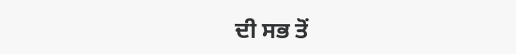ਦੀ ਸਭ ਤੋਂ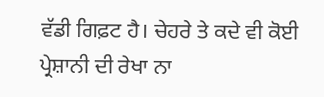ਵੱਡੀ ਗਿਫ਼ਟ ਹੈ। ਚੇਹਰੇ ਤੇ ਕਦੇ ਵੀ ਕੋਈ ਪ੍ਰੇਸ਼ਾਨੀ ਦੀ ਰੇਖਾ ਨਾ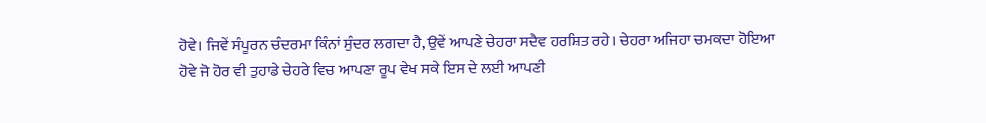ਹੋਵੇ। ਜਿਵੇਂ ਸੰਪੂਰਨ ਚੰਦਰਮਾ ਕਿੰਨਾਂ ਸੁੰਦਰ ਲਗਦਾ ਹੈ, ਉਵੇਂ ਆਪਣੇ ਚੇਹਰਾ ਸਦੈਵ ਹਰਸ਼ਿਤ ਰਹੇ। ਚੇਹਰਾ ਅਜਿਹਾ ਚਮਕਦਾ ਹੋਇਆ ਹੋਵੇ ਜੋ ਹੋਰ ਵੀ ਤੁਹਾਡੇ ਚੇਹਰੇ ਵਿਚ ਆਪਣਾ ਰੂਪ ਵੇਖ ਸਕੇ ਇਸ ਦੇ ਲਈ ਆਪਣੀ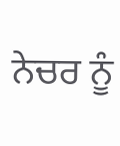ਨੇਚਰ ਨੂੰ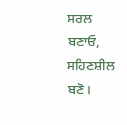ਸਰਲ ਬਣਾਓ, ਸਹਿਣਸ਼ੀਲ ਬਣੋ।